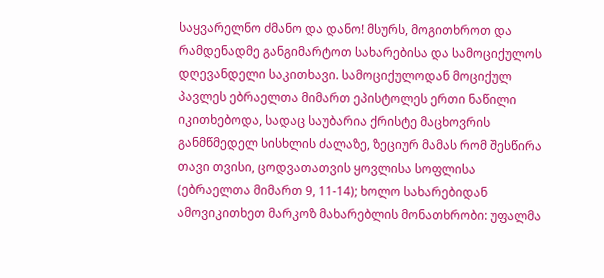საყვარელნო ძმანო და დანო! მსურს, მოგითხროთ და რამდენადმე განგიმარტოთ სახარებისა და სამოციქულოს დღევანდელი საკითხავი. სამოციქულოდან მოციქულ პავლეს ებრაელთა მიმართ ეპისტოლეს ერთი ნაწილი იკითხებოდა, სადაც საუბარია ქრისტე მაცხოვრის განმწმედელ სისხლის ძალაზე, ზეციურ მამას რომ შესწირა თავი თვისი, ცოდვათათვის ყოვლისა სოფლისა (ებრაელთა მიმართ 9, 11-14); ხოლო სახარებიდან ამოვიკითხეთ მარკოზ მახარებლის მონათხრობი: უფალმა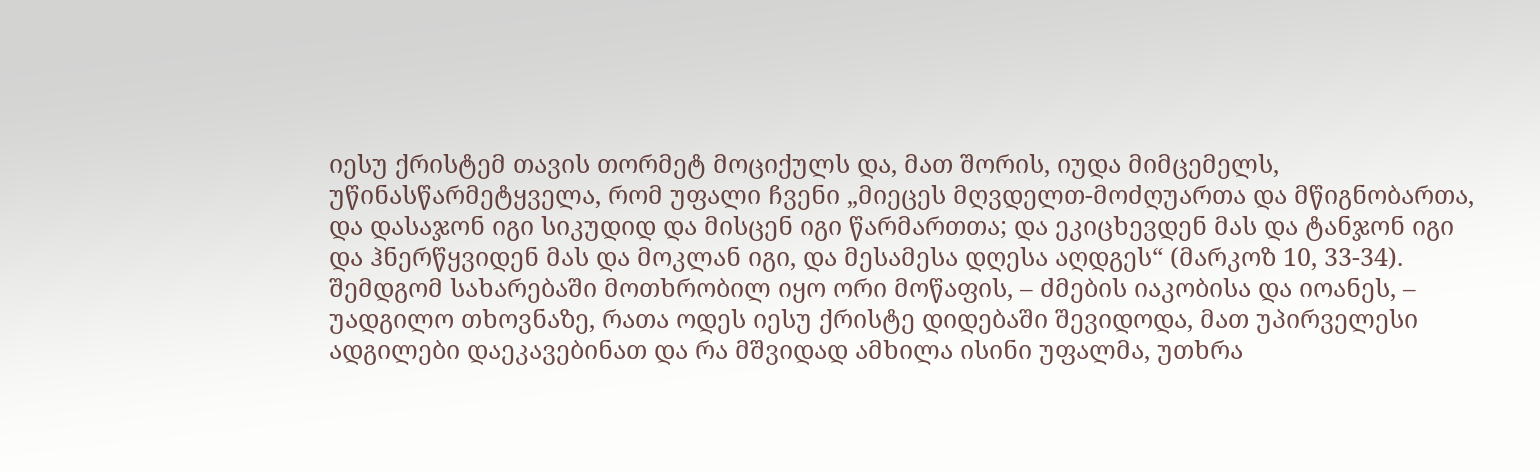იესუ ქრისტემ თავის თორმეტ მოციქულს და, მათ შორის, იუდა მიმცემელს, უწინასწარმეტყველა, რომ უფალი ჩვენი „მიეცეს მღვდელთ-მოძღუართა და მწიგნობართა, და დასაჯონ იგი სიკუდიდ და მისცენ იგი წარმართთა; და ეკიცხევდენ მას და ტანჯონ იგი და ჰნერწყვიდენ მას და მოკლან იგი, და მესამესა დღესა აღდგეს“ (მარკოზ 10, 33-34). შემდგომ სახარებაში მოთხრობილ იყო ორი მოწაფის, – ძმების იაკობისა და იოანეს, – უადგილო თხოვნაზე, რათა ოდეს იესუ ქრისტე დიდებაში შევიდოდა, მათ უპირველესი ადგილები დაეკავებინათ და რა მშვიდად ამხილა ისინი უფალმა, უთხრა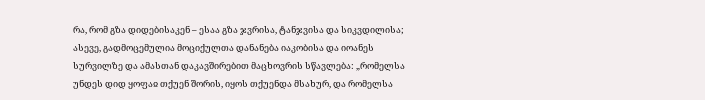რა, რომ გზა დიდებისაკენ – ესაა გზა ჯვრისა, ტანჯვისა და სიკვდილისა; ასევე, გადმოცემულია მოციქულთა დანანება იაკობისა და იოანეს სურვილზე და ამასთან დაკავშირებით მაცხოვრის სწავლება: „რომელსა უნდეს დიდ ყოფაჲ თქუენ შორის, იყოს თქუენდა მსახურ, და რომელსა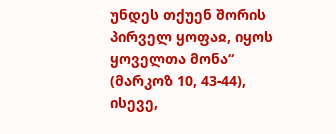უნდეს თქუენ შორის პირველ ყოფაჲ, იყოს ყოველთა მონა“ (მარკოზ 10, 43-44), ისევე,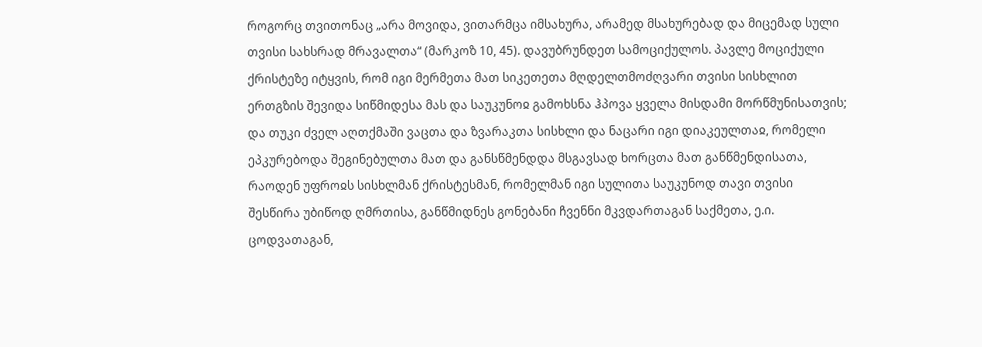როგორც თვითონაც „არა მოვიდა, ვითარმცა იმსახურა, არამედ მსახურებად და მიცემად სული თვისი სახსრად მრავალთა“ (მარკოზ 10, 45). დავუბრუნდეთ სამოციქულოს. პავლე მოციქული ქრისტეზე იტყვის, რომ იგი მერმეთა მათ სიკეთეთა მღდელთმოძღვარი თვისი სისხლით ერთგზის შევიდა სიწმიდესა მას და საუკუნოჲ გამოხსნა ჰპოვა ყველა მისდამი მორწმუნისათვის; და თუკი ძველ აღთქმაში ვაცთა და ზვარაკთა სისხლი და ნაცარი იგი დიაკეულთაჲ, რომელი ეპკურებოდა შეგინებულთა მათ და განსწმენდდა მსგავსად ხორცთა მათ განწმენდისათა, რაოდენ უფროჲს სისხლმან ქრისტესმან, რომელმან იგი სულითა საუკუნოდ თავი თვისი შესწირა უბიწოდ ღმრთისა, განწმიდნეს გონებანი ჩვენნი მკვდართაგან საქმეთა, ე.ი. ცოდვათაგან,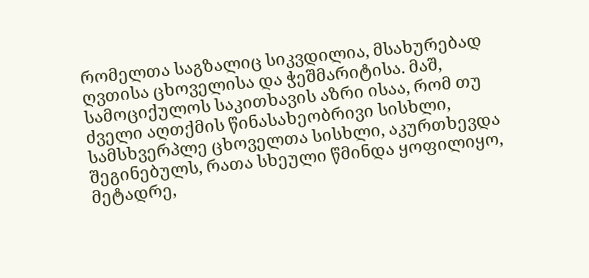რომელთა საგზალიც სიკვდილია, მსახურებად ღვთისა ცხოველისა და ჭეშმარიტისა. მაშ, სამოციქულოს საკითხავის აზრი ისაა, რომ თუ ძველი აღთქმის წინასახეობრივი სისხლი, სამსხვერპლე ცხოველთა სისხლი, აკურთხევდა შეგინებულს, რათა სხეული წმინდა ყოფილიყო, მეტადრე,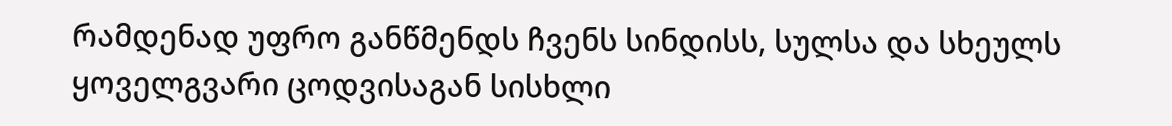რამდენად უფრო განწმენდს ჩვენს სინდისს, სულსა და სხეულს ყოველგვარი ცოდვისაგან სისხლი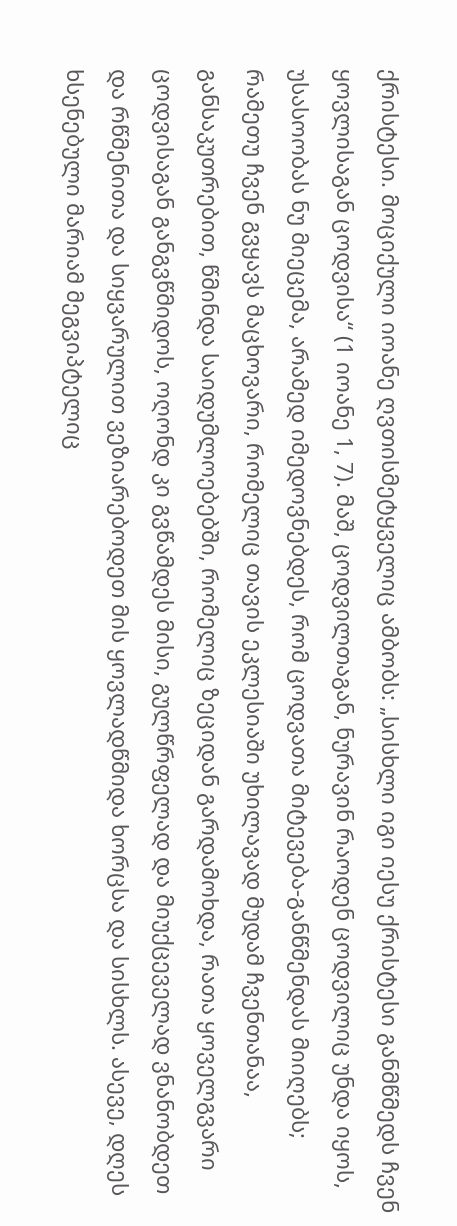ქრისტესი. მოციქული იოანე ღვთისმეტყველიც ამბობს: „სისხლი იგი იესუ ქრისტესი განმწმედს ჩვენ ყოვლისაგან ცოდვისა“ (1 იოანე 1, 7). მაშ, ცოდვილთაგან, ნურავინ რაოდენ ცოდვილიც უნდა იყოს, უსასოობას ნუ მიეცემა, არამედ იმედოვნებდეს, რომ ცოდვათა მიტევება-განწმენდას მიიღებს; რამეთუ ჩვენ გვყავს მაცხოვარი, რომელიც თავის ეკლესიაში უხილავად მუდამ ჩვენთანაა, განსაკუთრებით, წმინდა საიდუმლოებებში, რომელიც ზეციდან გარდამოხდა, რათა ყოველგვარი ცოდვისაგან განგვწმიდოს, ოღონდ კი გვწამდეს მისი, გულწრფელად და მიუქცეველად ვნანობდეთ და რწმენითა და სიყვარულით ვეზიარებოდეთ მის ყოვლადწმიდა ხორცსა და სისხლს. ასევე, დღეს ხსენებული მარიამ მეგვიპტელიც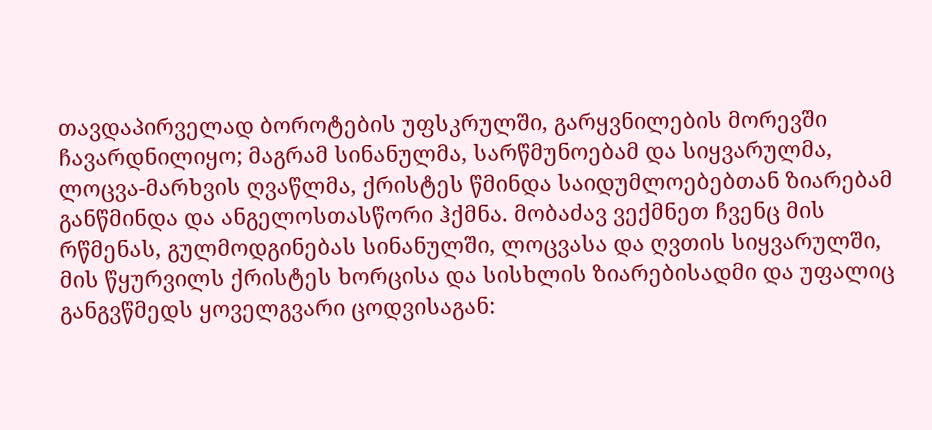თავდაპირველად ბოროტების უფსკრულში, გარყვნილების მორევში ჩავარდნილიყო; მაგრამ სინანულმა, სარწმუნოებამ და სიყვარულმა, ლოცვა-მარხვის ღვაწლმა, ქრისტეს წმინდა საიდუმლოებებთან ზიარებამ განწმინდა და ანგელოსთასწორი ჰქმნა. მობაძავ ვექმნეთ ჩვენც მის რწმენას, გულმოდგინებას სინანულში, ლოცვასა და ღვთის სიყვარულში, მის წყურვილს ქრისტეს ხორცისა და სისხლის ზიარებისადმი და უფალიც განგვწმედს ყოველგვარი ცოდვისაგან: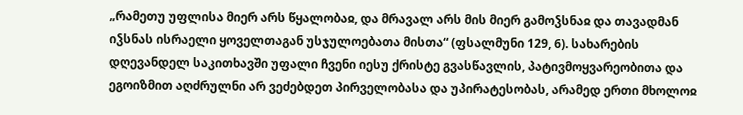„რამეთუ უფლისა მიერ არს წყალობაჲ, და მრავალ არს მის მიერ გამოჴსნაჲ და თავადმან იჴსნას ისრაელი ყოველთაგან უსჯულოებათა მისთა“ (ფსალმუნი 129, 6). სახარების დღევანდელ საკითხავში უფალი ჩვენი იესუ ქრისტე გვასწავლის, პატივმოყვარეობითა და ეგოიზმით აღძრულნი არ ვეძებდეთ პირველობასა და უპირატესობას, არამედ ერთი მხოლოჲ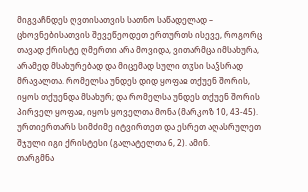მიგვაჩნდეს ღვთისათვის სათნო საწადელად – ცხოვნებისათვის შევეწეოდეთ ერთურთს ისევე, როგორც თავად ქრისტე ღმერთი არა მოვიდა, ვითარმცა იმსახურა, არამედ მსახურებად და მიცემად სული თჳსი საჴსრად მრავალთა. რომელსა უნდეს დიდ ყოფაჲ თქუენ შორის, იყოს თქუენდა მსახურ; და რომელსა უნდეს თქუენ შორის პირველ ყოფაჲ, იყოს ყოველთა მონა (მარკოზ 10, 43-45). ურთიერთარს სიმძიმე იტვირთეთ და ესრეთ აღასრულეთ შჯული იგი ქრისტესი (გალატელთა 6, 2). ამინ.
თარგმნა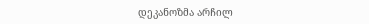დეკანოზმა არჩილ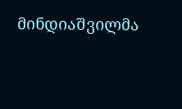მინდიაშვილმა